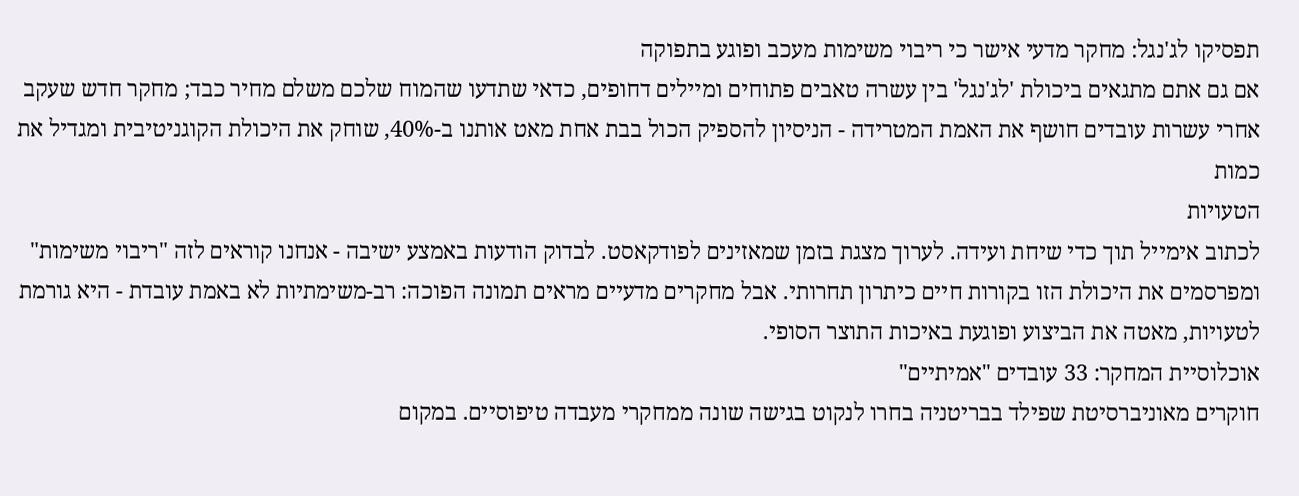תפסיקו לג'נגל: מחקר מדעי אישר כי ריבוי משימות מעכב ופוגע בתפוקה
אם גם אתם מתגאים ביכולת 'לג'נגל' בין עשרה טאבים פתוחים ומיילים דחופים, כדאי שתדעו שהמוח שלכם משלם מחיר כבד; מחקר חדש שעקב אחרי עשרות עובדים חושף את האמת המטרידה - הניסיון להספיק הכול בבת אחת מאט אותנו ב-40%, שוחק את היכולת הקוגניטיבית ומגדיל את כמות
הטעויות
לכתוב אימייל תוך כדי שיחת ועידה. לערוך מצגת בזמן שמאזינים לפודקאסט. לבדוק הודעות באמצע ישיבה - אנחנו קוראים לזה "ריבוי משימות" ומפרסמים את היכולת הזו בקורות חיים כיתרון תחרותי. אבל מחקרים מדעיים מראים תמונה הפוכה: רב-משימתיות לא באמת עובדת - היא גורמת לטעויות, מאטה את הביצוע ופוגעת באיכות התוצר הסופי.
אוכלוסיית המחקר: 33 עובדים "אמיתיים"
חוקרים מאוניברסיטת שפילד בבריטניה בחרו לנקוט בגישה שונה ממחקרי מעבדה טיפוסיים. במקום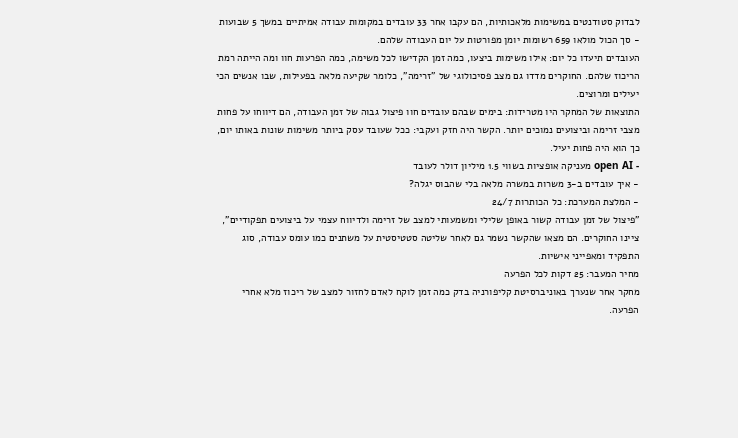לבדוק סטודנטים במשימות מלאכותיות, הם עקבו אחר 33 עובדים במקומות עבודה אמיתיים במשך 5 שבועות - סך הכול מולאו 659 רשומות יומן מפורטות על יום העבודה שלהם.
העובדים תיעדו כל יום: אילו משימות ביצעו, כמה זמן הקדישו לכל משימה, כמה הפרעות חוו ומה הייתה רמת הריכוז שלהם. החוקרים מדדו גם מצב פסיכולוגי של "זרימה", כלומר שקיעה מלאה בפעילות, שבו אנשים הכי יעילים ומרוצים.
התוצאות של המחקר היו מטרידות: בימים שבהם עובדים חוו פיצול גבוה של זמן העבודה, הם דיווחו על פחות מצבי זרימה וביצועים נמוכים יותר. הקשר היה חזק ועקבי: ככל שעובד עסק ביותר משימות שונות באותו יום, כך הוא היה פחות יעיל.
- open AI מעניקה אופציות בשווי 1.5 מיליון דולר לעובד
- איך עובדים ב-3 משרות במשרה מלאה בלי שהבוס יגלה?
- המלצת המערכת: כל הכותרות 24/7
"פיצול של זמן עבודה קשור באופן שלילי ומשמעותי למצב של זרימה ולדיווח עצמי על ביצועים תפקודיים", ציינו החוקרים. הם מצאו שהקשר נשמר גם לאחר שליטה סטטיסטית על משתנים כמו עומס עבודה, סוג התפקיד ומאפייני אישיות.
מחיר המעבר: 25 דקות לכל הפרעה
מחקר אחר שנערך באוניברסיטת קליפורניה בדק כמה זמן לוקח לאדם לחזור למצב של ריכוז מלא אחרי הפרעה.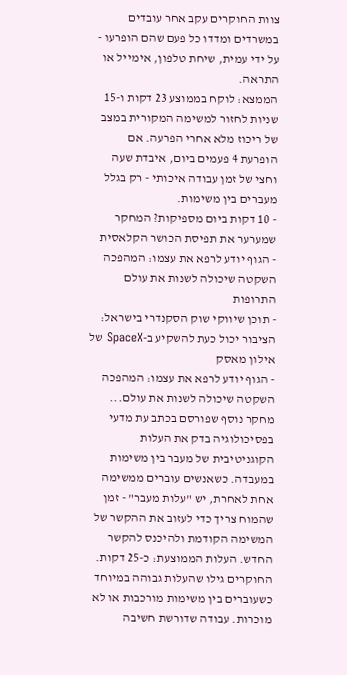צוות החוקרים עקב אחר עובדים במשרדים ומדדו כל פעם שהם הופרעו - על ידי עמית, שיחת טלפון, אימייל או התראה.
הממצא: לוקח בממוצע 23 דקות ו-15 שניות לחזור למשימה המקורית במצב של ריכוז מלא אחרי הפרעה. אם הופרעת 4 פעמים ביום, איבדת שעה וחצי של זמן עבודה איכותי - רק בגלל מעברים בין משימות.
- 10 דקות ביום מספיקות? המחקר שמערער את תפיסת הכושר הקלאסית
- הגוף יודע לרפא את עצמו: המהפכה השקטה שיכולה לשנות את עולם התרופות
- תוכן שיווקי שוק הסקנדרי בישראל: הציבור יכול כעת להשקיע ב-SpaceX של אילון מאסק
- הגוף יודע לרפא את עצמו: המהפכה השקטה שיכולה לשנות את עולם...
מחקר נוסף שפורסם בכתב עת מדעי בפסיכולוגיה בדק את העלות הקוגניטיבית של מעבר בין משימות במעבדה. כשאנשים עוברים ממשימה אחת לאחרת, יש "עלות מעבר" - זמן שהמוח צריך כדי לעזוב את ההקשר של המשימה הקודמת ולהיכנס להקשר החדש. העלות הממוצעת: כ-25 דקות.
החוקרים גילו שהעלות גבוהה במיוחד כשעוברים בין משימות מורכבות או לא מוכרות. עבודה שדורשת חשיבה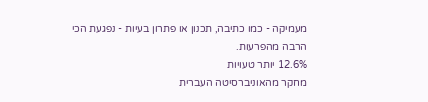מעמיקה - כמו כתיבה, תכנון או פתרון בעיות - נפגעת הכי הרבה מהפרעות.
12.6% יותר טעויות
מחקר מהאוניברסיטה העברית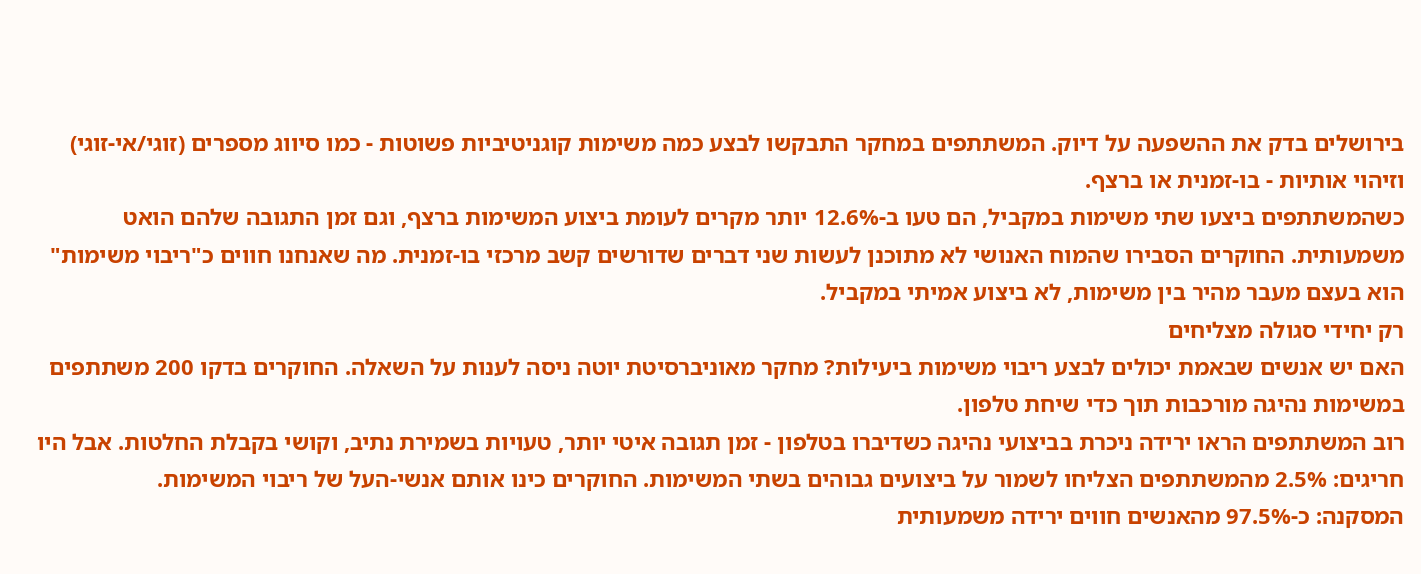בירושלים בדק את ההשפעה על דיוק. המשתתפים במחקר התבקשו לבצע כמה משימות קוגניטיביות פשוטות - כמו סיווג מספרים (זוגי/אי-זוגי) וזיהוי אותיות - בו-זמנית או ברצף.
כשהמשתתפים ביצעו שתי משימות במקביל, הם טעו ב-12.6% יותר מקרים לעומת ביצוע המשימות ברצף, וגם זמן התגובה שלהם הואט משמעותית. החוקרים הסבירו שהמוח האנושי לא מתוכנן לעשות שני דברים שדורשים קשב מרכזי בו-זמנית. מה שאנחנו חווים כ"ריבוי משימות" הוא בעצם מעבר מהיר בין משימות, לא ביצוע אמיתי במקביל.
רק יחידי סגולה מצליחים
האם יש אנשים שבאמת יכולים לבצע ריבוי משימות ביעילות? מחקר מאוניברסיטת יוטה ניסה לענות על השאלה. החוקרים בדקו 200 משתתפים במשימות נהיגה מורכבות תוך כדי שיחת טלפון.
רוב המשתתפים הראו ירידה ניכרת בביצועי נהיגה כשדיברו בטלפון - זמן תגובה איטי יותר, טעויות בשמירת נתיב, וקושי בקבלת החלטות. אבל היו חריגים: 2.5% מהמשתתפים הצליחו לשמור על ביצועים גבוהים בשתי המשימות. החוקרים כינו אותם אנשי-העל של ריבוי המשימות.
המסקנה: כ-97.5% מהאנשים חווים ירידה משמעותית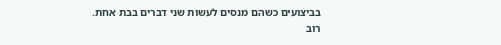בביצועים כשהם מנסים לעשות שני דברים בבת אחת. רוב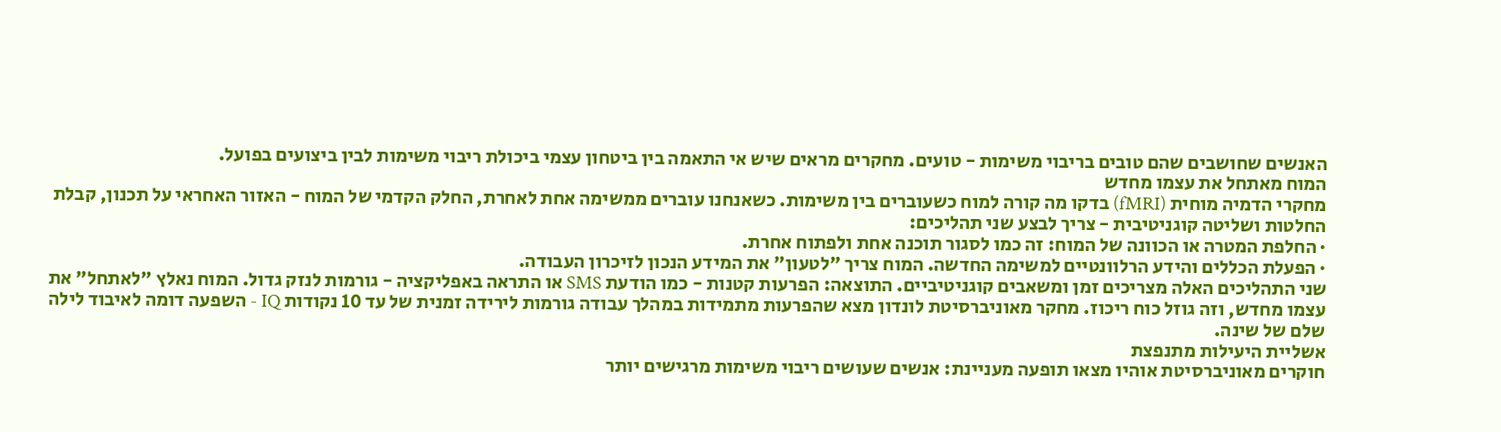האנשים שחושבים שהם טובים בריבוי משימות - טועים. מחקרים מראים שיש אי התאמה בין ביטחון עצמי ביכולת ריבוי משימות לבין ביצועים בפועל.
המוח מאתחל את עצמו מחדש
מחקרי הדמיה מוחית (fMRI) בדקו מה קורה למוח כשעוברים בין משימות. כשאנחנו עוברים ממשימה אחת לאחרת, החלק הקדמי של המוח - האזור האחראי על תכנון, קבלת החלטות ושליטה קוגניטיבית - צריך לבצע שני תהליכים:
· החלפת המטרה או הכוונה של המוח: זה כמו לסגור תוכנה אחת ולפתוח אחרת.
· הפעלת הכללים והידע הרלוונטיים למשימה החדשה. המוח צריך "לטעון" את המידע הנכון לזיכרון העבודה.
שני התהליכים האלה מצריכים זמן ומשאבים קוגניטיביים. התוצאה: הפרעות קטנות - כמו הודעת SMS או התראה באפליקציה - גורמות לנזק גדול. המוח נאלץ "לאתחל" את עצמו מחדש, וזה גוזל כוח ריכוז. מחקר מאוניברסיטת לונדון מצא שהפרעות מתמידות במהלך עבודה גורמות לירידה זמנית של עד 10 נקודות IQ - השפעה דומה לאיבוד לילה שלם של שינה.
אשליית היעילות מתנפצת
חוקרים מאוניברסיטת אוהיו מצאו תופעה מעניינת: אנשים שעושים ריבוי משימות מרגישים יותר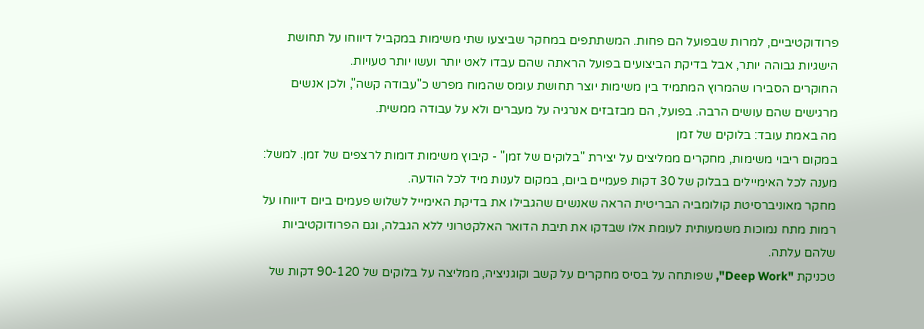פרודוקטיביים, למרות שבפועל הם פחות. המשתתפים במחקר שביצעו שתי משימות במקביל דיווחו על תחושת הישגיות גבוהה יותר, אבל בדיקת הביצועים בפועל הראתה שהם עבדו לאט יותר ועשו יותר טעויות.
החוקרים הסבירו שהמרוץ המתמיד בין משימות יוצר תחושת עומס שהמוח מפרש כ"עבודה קשה", ולכן אנשים מרגישים שהם עושים הרבה. בפועל, הם מבזבזים אנרגיה על מעברים ולא על עבודה ממשית.
מה באמת עובד: בלוקים של זמן
במקום ריבוי משימות, מחקרים ממליצים על יצירת "בלוקים של זמן" - קיבוץ משימות דומות לרצפים של זמן. למשל: מענה לכל האימיילים בבלוק של 30 דקות פעמיים ביום, במקום לענות מיד לכל הודעה.
מחקר מאוניברסיטת קולומביה הבריטית הראה שאנשים שהגבילו את בדיקת האימייל לשלוש פעמים ביום דיווחו על רמות מתח נמוכות משמעותית לעומת אלו שבדקו את תיבת הדואר האלקטרוני ללא הגבלה, וגם הפרודוקטיביות שלהם עלתה.
טכניקת "Deep Work", שפותחה על בסיס מחקרים על קשב וקוגניציה, ממליצה על בלוקים של 90-120 דקות של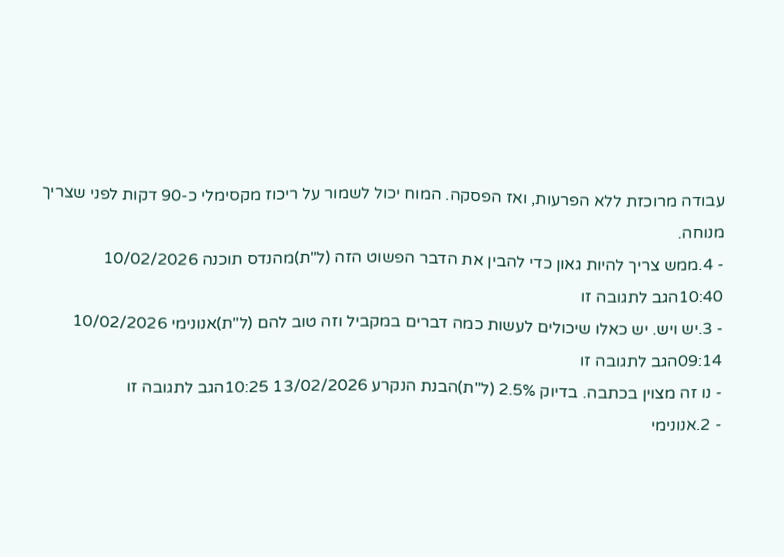עבודה מרוכזת ללא הפרעות, ואז הפסקה. המוח יכול לשמור על ריכוז מקסימלי כ-90 דקות לפני שצריך מנוחה.
- 4.ממש צריך להיות גאון כדי להבין את הדבר הפשוט הזה (ל"ת)מהנדס תוכנה 10/02/2026 10:40הגב לתגובה זו
- 3.יש ויש. יש כאלו שיכולים לעשות כמה דברים במקביל וזה טוב להם (ל"ת)אנונימי 10/02/2026 09:14הגב לתגובה זו
- נו זה מצוין בכתבה. בדיוק 2.5% (ל"ת)הבנת הנקרע 13/02/2026 10:25הגב לתגובה זו
- 2.אנונימי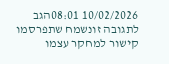10/02/2026 08:01הגב לתגובה זונשמח שתפרסמו קישור למחקר עצמו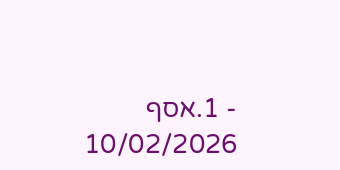- 1.אסף 10/02/2026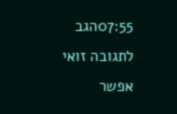07:55הגב לתגובה זואי אפשר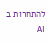להתחרות ב AI